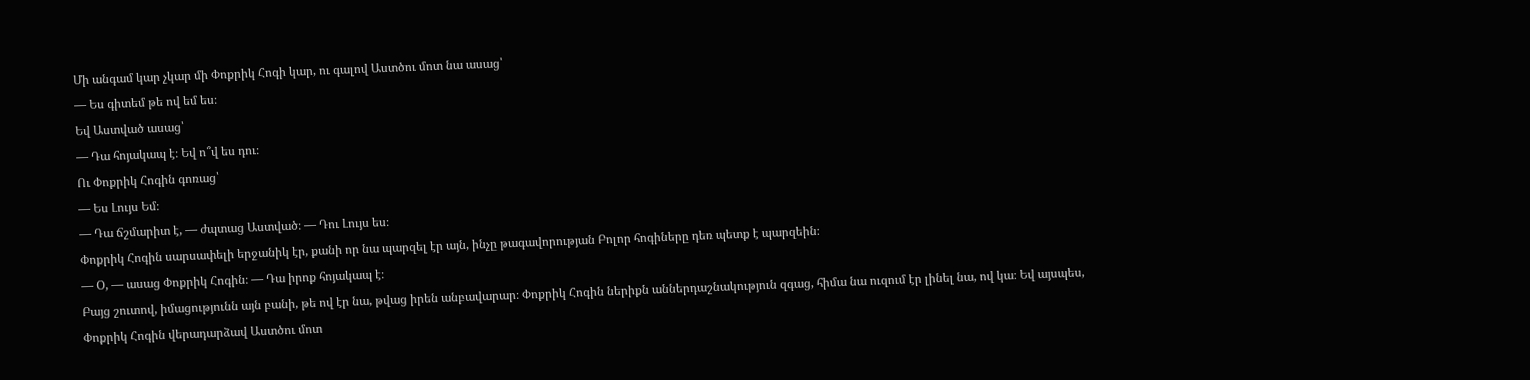Մի անգամ կար չկար մի Փոքրիկ Հոգի կար, ու գալով Աստծու մոտ նա ասաց՝
— Ես գիտեմ թե ով եմ ես։
Եվ Աստված ասաց՝
— Դա հոյակապ է։ Եվ ո՞վ ես դու։
Ու Փոքրիկ Հոգին գոռաց՝
— Ես Լույս Եմ։
— Դա ճշմարիտ է, — ժպտաց Աստված։ — Դու Լույս ես։
Փոքրիկ Հոգին սարսափելի երջանիկ էր, քանի որ նա պարզել էր այն, ինչը թագավորության Բոլոր հոգիները դեռ պետք է պարզեին։
— Օ, — ասաց Փոքրիկ Հոգին։ — Դա իրոք հոյակապ է։
Բայց շուտով, իմացությունն այն բանի, թե ով էր նա, թվաց իրեն անբավարար։ Փոքրիկ Հոգին ներիքն աններդաշնակություն զգաց, հիմա նա ուզում էր լինել նա, ով կա։ Եվ այսպես, Փոքրիկ Հոգին վերադարձավ Աստծու մոտ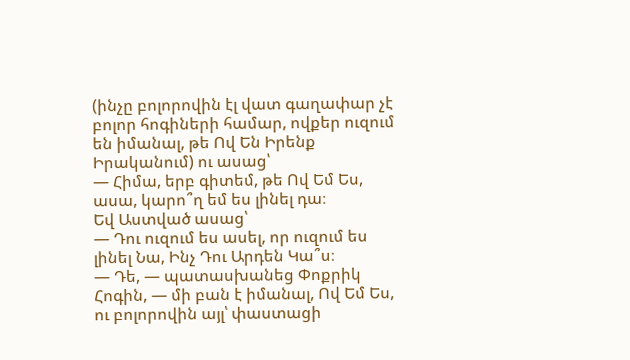(ինչը բոլորովին էլ վատ գաղափար չէ բոլոր հոգիների համար, ովքեր ուզում են իմանալ, թե Ով Են Իրենք Իրականում) ու ասաց՝
— Հիմա, երբ գիտեմ, թե Ով Եմ Ես, ասա, կարո՞ղ եմ ես լինել դա։
Եվ Աստված ասաց՝
— Դու ուզում ես ասել, որ ուզում ես լինել Նա, Ինչ Դու Արդեն Կա՞ս։
— Դե, — պատասխանեց Փոքրիկ Հոգին, — մի բան է իմանալ, Ով Եմ Ես, ու բոլորովին այլ՝ փաստացի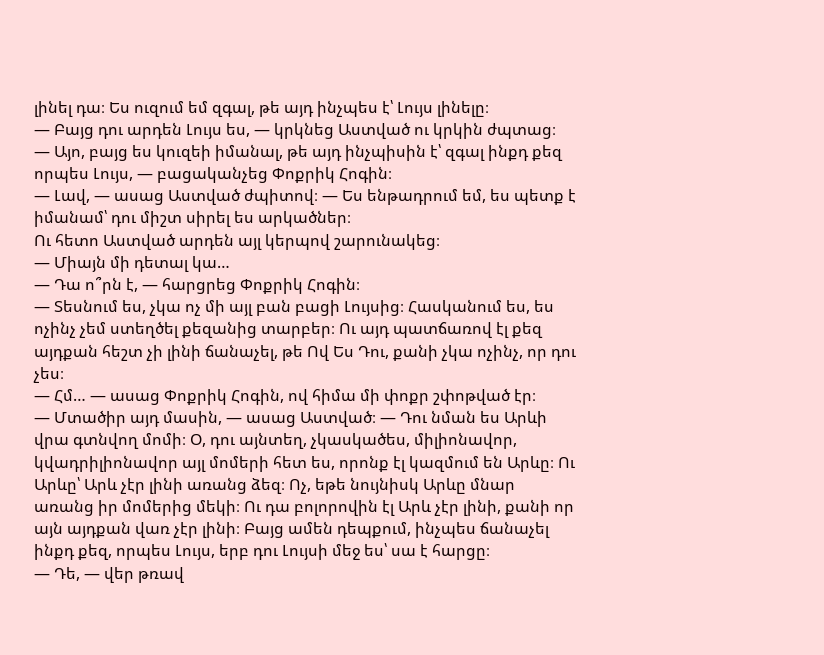լինել դա։ Ես ուզում եմ զգալ, թե այդ ինչպես է՝ Լույս լինելը։
— Բայց դու արդեն Լույս ես, — կրկնեց Աստված ու կրկին ժպտաց։
— Այո, բայց ես կուզեի իմանալ, թե այդ ինչպիսին է՝ զգալ ինքդ քեզ որպես Լույս, — բացականչեց Փոքրիկ Հոգին։
— Լավ, — ասաց Աստված ժպիտով։ — Ես ենթադրում եմ, ես պետք է իմանամ՝ դու միշտ սիրել ես արկածներ։
Ու հետո Աստված արդեն այլ կերպով շարունակեց։
— Միայն մի դետալ կա…
— Դա ո՞րն է, — հարցրեց Փոքրիկ Հոգին։
— Տեսնում ես, չկա ոչ մի այլ բան բացի Լույսից։ Հասկանում ես, ես ոչինչ չեմ ստեղծել քեզանից տարբեր։ Ու այդ պատճառով էլ քեզ այդքան հեշտ չի լինի ճանաչել, թե Ով Ես Դու, քանի չկա ոչինչ, որ դու չես։
— Հմ… — ասաց Փոքրիկ Հոգին, ով հիմա մի փոքր շփոթված էր։
— Մտածիր այդ մասին, — ասաց Աստված։ — Դու նման ես Արևի վրա գտնվող մոմի։ Օ, դու այնտեղ, չկասկածես, միլիոնավոր, կվադրիլիոնավոր այլ մոմերի հետ ես, որոնք էլ կազմում են Արևը։ Ու Արևը՝ Արև չէր լինի առանց ձեզ։ Ոչ, եթե նույնիսկ Արևը մնար առանց իր մոմերից մեկի։ Ու դա բոլորովին էլ Արև չէր լինի, քանի որ այն այդքան վառ չէր լինի։ Բայց ամեն դեպքում, ինչպես ճանաչել ինքդ քեզ, որպես Լույս, երբ դու Լույսի մեջ ես՝ սա է հարցը։
— Դե, — վեր թռավ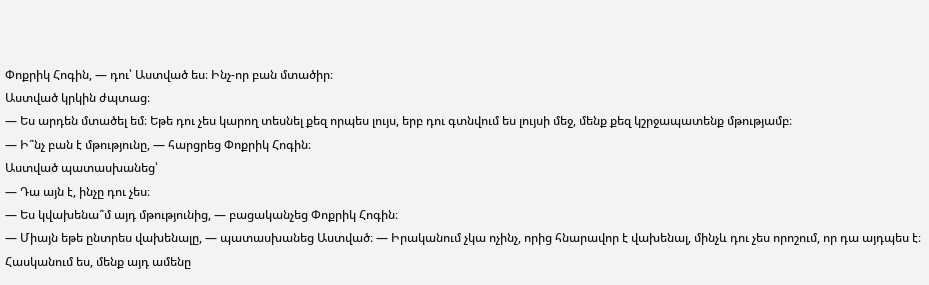Փոքրիկ Հոգին, — դու՝ Աստված ես։ Ինչ-որ բան մտածիր։
Աստված կրկին ժպտաց։
— Ես արդեն մտածել եմ։ Եթե դու չես կարող տեսնել քեզ որպես լույս, երբ դու գտնվում ես լույսի մեջ, մենք քեզ կշրջապատենք մթությամբ։
— Ի՞նչ բան է մթությունը, — հարցրեց Փոքրիկ Հոգին։
Աստված պատասխանեց՝
— Դա այն է, ինչը դու չես։
— Ես կվախենա՞մ այդ մթությունից, — բացականչեց Փոքրիկ Հոգին։
— Միայն եթե ընտրես վախենալը, — պատասխանեց Աստված։ — Իրականում չկա ոչինչ, որից հնարավոր է վախենալ, մինչև դու չես որոշում, որ դա այդպես է։ Հասկանում ես, մենք այդ ամենը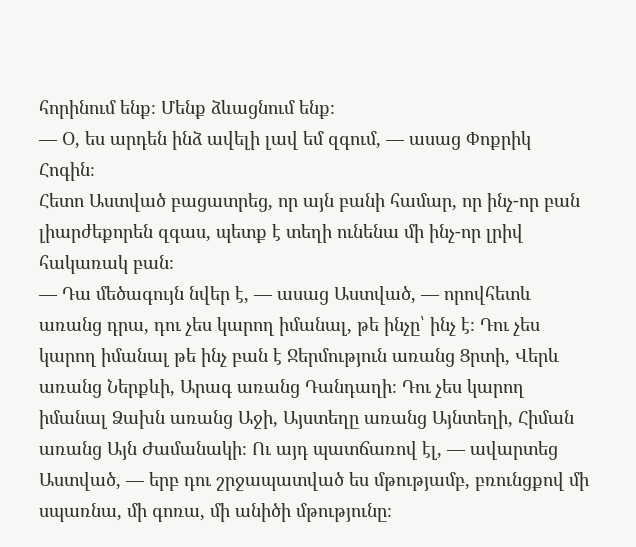հորինում ենք։ Մենք ձևացնում ենք։
— Օ, ես արդեն ինձ ավելի լավ եմ զգում, — ասաց Փոքրիկ Հոգին։
Հետո Աստված բացատրեց, որ այն բանի համար, որ ինչ-որ բան լիարժեքորեն զգաս, պետք է տեղի ունենա մի ինչ-որ լրիվ հակառակ բան։
— Դա մեծագույն նվեր է, — ասաց Աստված, — որովհետև առանց դրա, դու չես կարող իմանալ, թե ինչը՝ ինչ է։ Դու չես կարող իմանալ թե ինչ բան է Ջերմություն առանց Ցրտի, Վերև առանց Ներքևի, Արագ առանց Դանդաղի։ Դու չես կարող իմանալ Ձախն առանց Աջի, Այստեղը առանց Այնտեղի, Հիման առանց Այն Ժամանակի։ Ու այդ պատճառով էլ, — ավարտեց Աստված, — երբ դու շրջապատված ես մթությամբ, բռունցքով մի սպառնա, մի գոռա, մի անիծի մթությունը։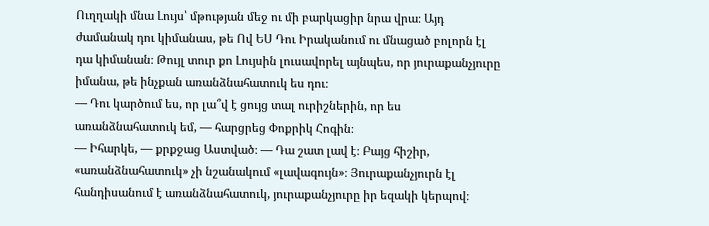Ուղղակի մնա Լույս՝ մթության մեջ ու մի բարկացիր նրա վրա։ Այդ ժամանակ դու կիմանաս, թե Ով ԵՍ Դու Իրականում ու մնացած բոլորն էլ դա կիմանան։ Թույլ տուր քո Լույսին լուսավորել այնպես, որ յուրաքանչյուրը իմանա, թե ինչքան առանձնահատուկ ես դու։
— Դու կարծում ես, որ լա՞վ է ցույց տալ ուրիշներին, որ ես առանձնահատուկ եմ, — հարցրեց Փոքրիկ Հոգին։
— Իհարկե, — քրքջաց Աստված։ — Դա շատ լավ է։ Բայց հիշիր, «առանձնահատուկ» չի նշանակում «լավագույն»։ Յուրաքանչյուրն էլ հանդիսանում է առանձնահատուկ, յուրաքանչյուրը իր եզակի կերպով։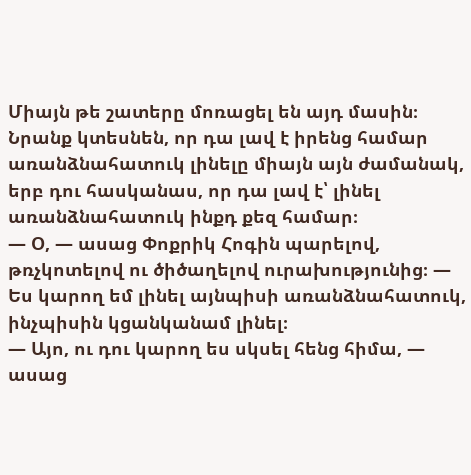Միայն թե շատերը մոռացել են այդ մասին։ Նրանք կտեսնեն, որ դա լավ է իրենց համար առանձնահատուկ լինելը միայն այն ժամանակ, երբ դու հասկանաս, որ դա լավ է՝ լինել առանձնահատուկ ինքդ քեզ համար։
— Օ, — ասաց Փոքրիկ Հոգին պարելով, թռչկոտելով ու ծիծաղելով ուրախությունից։ — Ես կարող եմ լինել այնպիսի առանձնահատուկ, ինչպիսին կցանկանամ լինել։
— Այո, ու դու կարող ես սկսել հենց հիմա, — ասաց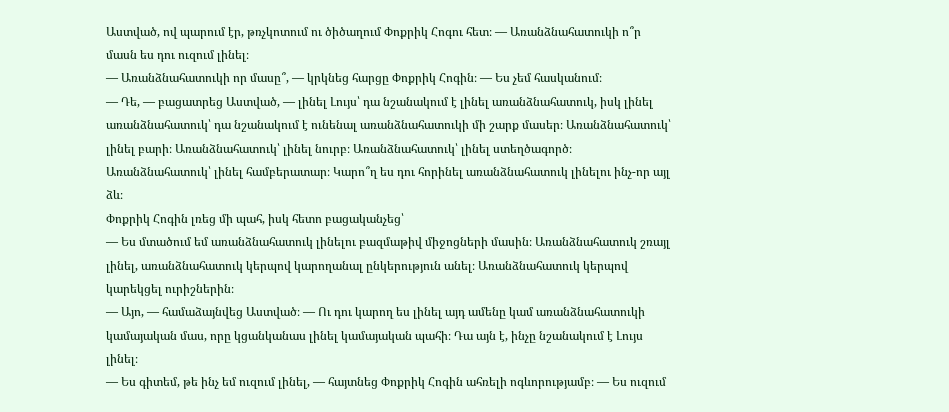Աստված, ով պարում էր, թռչկոտում ու ծիծաղում Փոքրիկ Հոգու հետ։ — Առանձնահատուկի ո՞ր մասն ես դու ուզում լինել։
— Առանձնահատուկի որ մասը՞, — կրկնեց հարցը Փոքրիկ Հոգին։ — Ես չեմ հասկանում։
— Դե, — բացատրեց Աստված, — լինել Լույս՝ դա նշանակում է լինել առանձնահատուկ, իսկ լինել առանձնահատուկ՝ դա նշանակում է ունենալ առանձնահատուկի մի շարք մասեր։ Առանձնահատուկ՝ լինել բարի։ Առանձնահատուկ՝ լինել նուրբ։ Առանձնահատուկ՝ լինել ստեղծագործ։ Առանձնահատուկ՝ լինել համբերատար։ Կարո՞ղ ես դու հորինել առանձնահատուկ լինելու ինչ-որ այլ ձև։
Փոքրիկ Հոգին լռեց մի պահ, իսկ հետո բացականչեց՝
— Ես մտածում եմ առանձնահատուկ լինելու բազմաթիվ միջոցների մասին։ Առանձնահատուկ շռայլ լինել, առանձնահատուկ կերպով կարողանալ ընկերություն անել։ Առանձնահատուկ կերպով կարեկցել ուրիշներին։
— Այո, — համաձայնվեց Աստված։ — Ու դու կարող ես լինել այդ ամենը կամ առանձնահատուկի կամայական մաս, որը կցանկանաս լինել կամայական պահի։ Դա այն է, ինչը նշանակում է Լույս լինել։
— Ես գիտեմ, թե ինչ եմ ուզում լինել, — հայտնեց Փոքրիկ Հոգին ահռելի ոգևորությամբ։ — Ես ուզում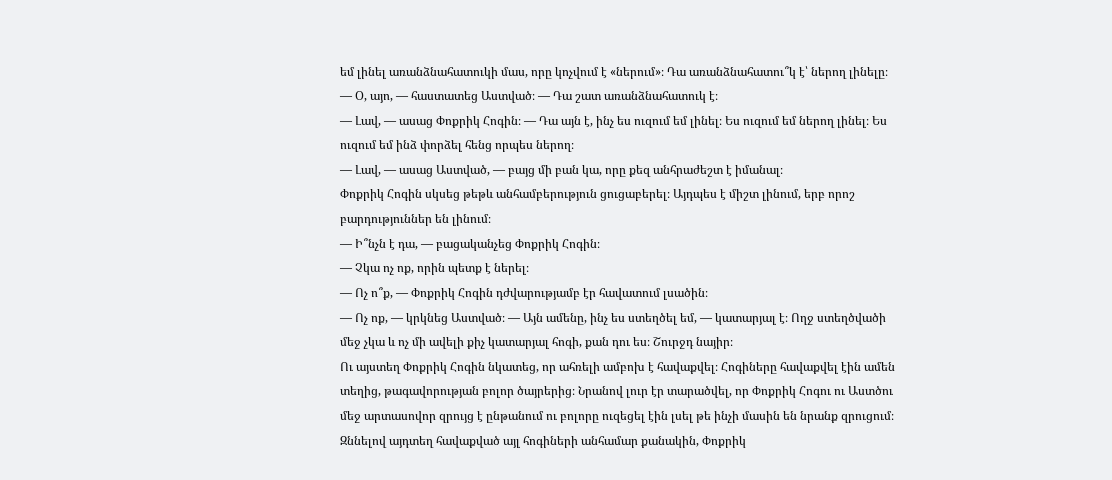եմ լինել առանձնահատուկի մաս, որը կոչվում է «ներում»։ Դա առանձնահատու՞կ է՝ ներող լինելը։
— Օ, այո, — հաստատեց Աստված։ — Դա շատ առանձնահատուկ է։
— Լավ, — ասաց Փոքրիկ Հոգին։ — Դա այն է, ինչ ես ուզում եմ լինել։ Ես ուզում եմ ներող լինել։ Ես ուզում եմ ինձ փորձել հենց որպես ներող։
— Լավ, — ասաց Աստված, — բայց մի բան կա, որը քեզ անհրաժեշտ է իմանալ։
Փոքրիկ Հոգին սկսեց թեթև անհամբերություն ցուցաբերել։ Այդպես է միշտ լինում, երբ որոշ բարդություններ են լինում։
— Ի՞նչն է դա, — բացականչեց Փոքրիկ Հոգին։
— Չկա ոչ ոք, որին պետք է ներել։
— Ոչ ո՞ք, — Փոքրիկ Հոգին դժվարությամբ էր հավատում լսածին։
— Ոչ ոք, — կրկնեց Աստված։ — Այն ամենը, ինչ ես ստեղծել եմ, — կատարյալ է։ Ողջ ստեղծվածի մեջ չկա և ոչ մի ավելի քիչ կատարյալ հոգի, քան դու ես։ Շուրջդ նայիր։
Ու այստեղ Փոքրիկ Հոգին նկատեց, որ ահռելի ամբոխ է հավաքվել։ Հոգիները հավաքվել էին ամեն տեղից, թագավորության բոլոր ծայրերից։ Նրանով լուր էր տարածվել, որ Փոքրիկ Հոգու ու Աստծու մեջ արտասովոր զրույց է ընթանում ու բոլորը ուզեցել էին լսել թե ինչի մասին են նրանք զրուցում։ Զննելով այդտեղ հավաքված այլ հոգիների անհամար քանակին, Փոքրիկ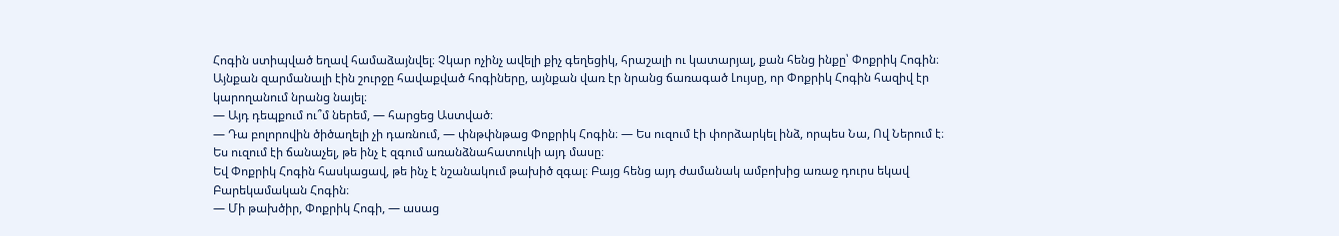Հոգին ստիպված եղավ համաձայնվել։ Չկար ոչինչ ավելի քիչ գեղեցիկ, հրաշալի ու կատարյալ, քան հենց ինքը՝ Փոքրիկ Հոգին։ Այնքան զարմանալի էին շուրջը հավաքված հոգիները, այնքան վառ էր նրանց ճառագած Լույսը, որ Փոքրիկ Հոգին հազիվ էր կարողանում նրանց նայել։
— Այդ դեպքում ու՞մ ներեմ, — հարցեց Աստված։
— Դա բոլորովին ծիծաղելի չի դառնում, — փնթփնթաց Փոքրիկ Հոգին։ — Ես ուզում էի փորձարկել ինձ, որպես Նա, Ով Ներում է։ Ես ուզում էի ճանաչել, թե ինչ է զգում առանձնահատուկի այդ մասը։
Եվ Փոքրիկ Հոգին հասկացավ, թե ինչ է նշանակում թախիծ զգալ։ Բայց հենց այդ ժամանակ ամբոխից առաջ դուրս եկավ Բարեկամական Հոգին։
— Մի թախծիր, Փոքրիկ Հոգի, — ասաց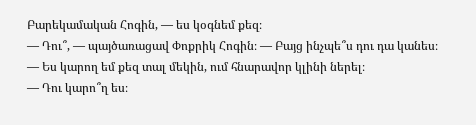Բարեկամական Հոգին, — ես կօգնեմ քեզ։
— Դու՞, — պայծառացավ Փոքրիկ Հոգին։ — Բայց ինչպե՞ս դու դա կանես։
— Ես կարող եմ քեզ տալ մեկին, ում հնարավոր կլինի ներել։
— Դու կարո՞ղ ես։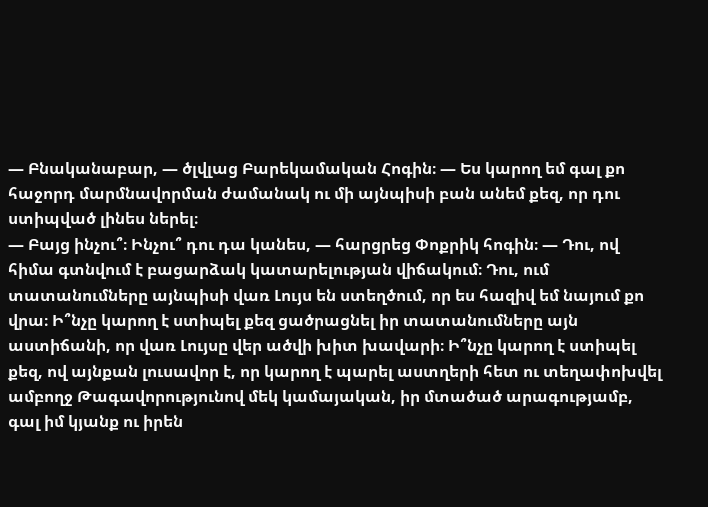— Բնականաբար, — ծլվլաց Բարեկամական Հոգին։ — Ես կարող եմ գալ քո հաջորդ մարմնավորման ժամանակ ու մի այնպիսի բան անեմ քեզ, որ դու ստիպված լինես ներել։
— Բայց ինչու՞։ Ինչու՞ դու դա կանես, — հարցրեց Փոքրիկ հոգին։ — Դու, ով հիմա գտնվում է բացարձակ կատարելության վիճակում։ Դու, ում տատանումները այնպիսի վառ Լույս են ստեղծում, որ ես հազիվ եմ նայում քո վրա։ Ի՞նչը կարող է ստիպել քեզ ցածրացնել իր տատանումները այն աստիճանի, որ վառ Լույսը վեր ածվի խիտ խավարի։ Ի՞նչը կարող է ստիպել քեզ, ով այնքան լուսավոր է, որ կարող է պարել աստղերի հետ ու տեղափոխվել ամբողջ Թագավորությունով մեկ կամայական, իր մտածած արագությամբ, գալ իմ կյանք ու իրեն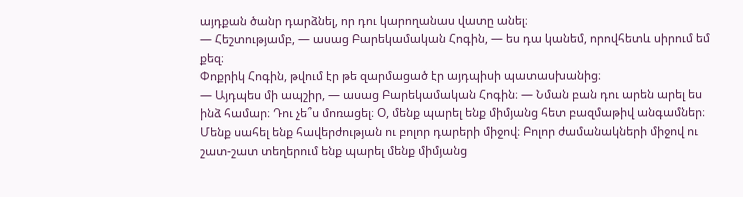այդքան ծանր դարձնել, որ դու կարողանաս վատը անել։
— Հեշտությամբ, — ասաց Բարեկամական Հոգին, — ես դա կանեմ, որովհետև սիրում եմ քեզ։
Փոքրիկ Հոգին, թվում էր թե զարմացած էր այդպիսի պատասխանից։
— Այդպես մի ապշիր, — ասաց Բարեկամական Հոգին։ — Նման բան դու արեն արել ես ինձ համար։ Դու չե՞ս մոռացել։ Օ, մենք պարել ենք միմյանց հետ բազմաթիվ անգամներ։ Մենք սահել ենք հավերժության ու բոլոր դարերի միջով։ Բոլոր ժամանակների միջով ու շատ-շատ տեղերում ենք պարել մենք միմյանց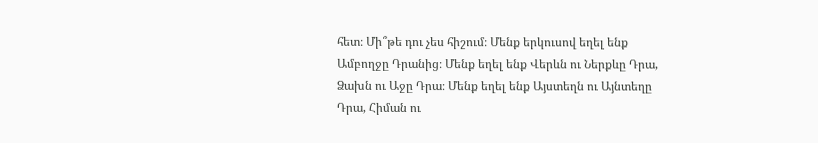հետ։ Մի՞թե դու չես հիշում։ Մենք երկուսով եղել ենք Ամբողջը Դրանից։ Մենք եղել ենք Վերևն ու Ներքևը Դրա, Ձախն ու Աջը Դրա։ Մենք եղել ենք Այստեղն ու Այնտեղը Դրա, Հիման ու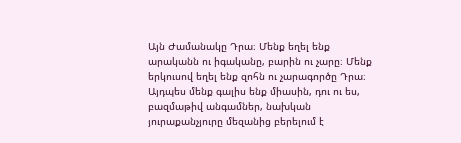Այն Ժամանակը Դրա։ Մենք եղել ենք արականն ու իգականը, բարին ու չարը։ Մենք երկուսով եղել ենք զոհն ու չարագործը Դրա։ Այդպես մենք գալիս ենք միասին, դու ու ես, բազմաթիվ անգամներ, նախկան յուրաքանչյուրը մեզանից բերելում է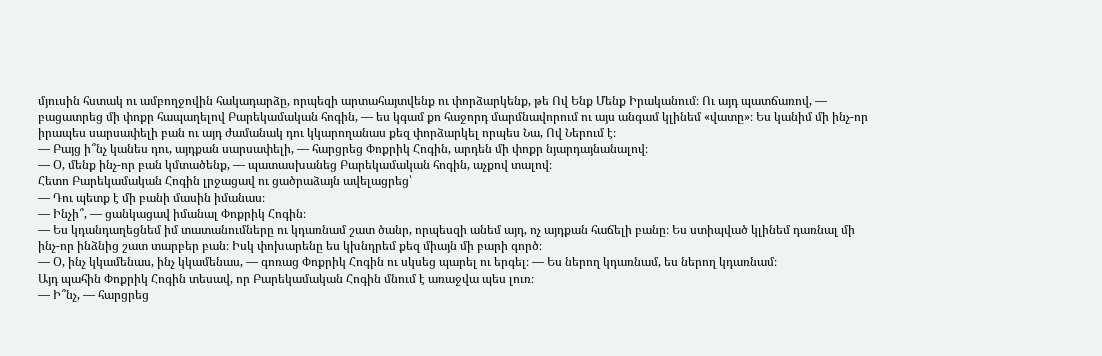մյուսին հստակ ու ամբողջովին հակադարձը, որպեզի արտահայտվենք ու փորձարկենք, թե Ով Ենք Մենք Իրականում։ Ու այդ պատճառով, — բացատրեց մի փոքր հապաղելով Բարեկամական հոգին, — ես կգամ քո հաջորդ մարմնավորում ու այս անգամ կլինեմ «վատը»։ Ես կանիմ մի ինչ-որ իրապես սարսափելի բան ու այդ ժամանակ դու կկարողանաս քեզ փորձարկել որպես Նա, Ով Ներում է։
— Բայց ի՞նչ կանես դու, այդքան սարսափելի, — հարցրեց Փոքրիկ Հոգին, արդեն մի փոքր նյարդայնանալով։
— Օ, մենք ինչ-որ բան կմտածենք, — պատասխանեց Բարեկամական հոգին, աչքով տալով։
Հետո Բարեկամական Հոգին լրջացավ ու ցածրաձայն ավելացրեց՝
— Դու պետք է մի բանի մասին իմանաս։
— Ինչի՞, — ցանկացավ իմանալ Փոքրիկ Հոգին։
— Ես կդանդաղեցնեմ իմ տատանումները ու կդառնամ շատ ծանր, որպեսզի անեմ այդ, ոչ այդքան հաճելի բանը։ Ես ստիպված կլինեմ դառնալ մի ինչ-որ ինձնից շատ տարբեր բան։ Իսկ փոխարենը ես կխնդրեմ քեզ միայն մի բարի գործ։
— Օ, ինչ կկամենաս, ինչ կկամենաս, — գոռաց Փոքրիկ Հոգին ու սկսեց պարել ու երգել։ — Ես ներող կդառնամ, ես ներող կդառնամ։
Այդ պահին Փոքրիկ Հոգին տեսավ, որ Բարեկամական Հոգին մնում է առաջվա պես լուռ։
— Ի՞նչ, — հարցրեց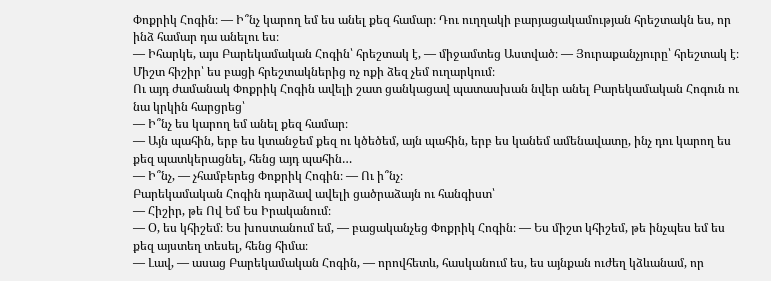Փոքրիկ Հոգին։ — Ի՞նչ կարող եմ ես անել քեզ համար։ Դու ուղղակի բարյացակամության հրեշտակն ես, որ ինձ համար դա անելու ես։
— Իհարկե, այս Բարեկամական Հոգին՝ հրեշտակ է, — միջամտեց Աստված։ — Յուրաքանչյուրը՝ հրեշտակ է։ Միշտ հիշիր՝ ես բացի հրեշտակներից ոչ ոքի ձեզ չեմ ուղարկում։
Ու այդ ժամանակ Փոքրիկ Հոգին ավելի շատ ցանկացավ պատասխան նվեր անել Բարեկամական Հոգուն ու նա կրկին հարցրեց՝
— Ի՞նչ ես կարող եմ անել քեզ համար։
— Այն պահին, երբ ես կտանջեմ քեզ ու կծեծեմ, այն պահին, երբ ես կանեմ ամենավատը, ինչ դու կարող ես քեզ պատկերացնել, հենց այդ պահին…
— Ի՞նչ, — չհամբերեց Փոքրիկ Հոգին։ — Ու ի՞նչ։
Բարեկամական Հոգին դարձավ ավելի ցածրաձայն ու հանգիստ՝
— Հիշիր, թե Ով Եմ Ես Իրականում։
— Օ, ես կհիշեմ։ Ես խոստանում եմ, — բացականչեց Փոքրիկ Հոգին։ — Ես միշտ կհիշեմ, թե ինչպես եմ ես քեզ այստեղ տեսել, հենց հիմա։
— Լավ, — ասաց Բարեկամական Հոգին, — որովհետև, հասկանում ես, ես այնքան ուժեղ կձևանամ, որ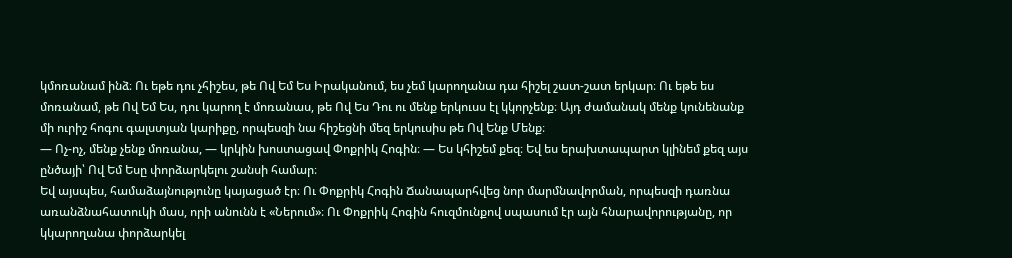կմոռանամ ինձ։ Ու եթե դու չհիշես, թե Ով Եմ Ես Իրականում, ես չեմ կարողանա դա հիշել շատ-շատ երկար։ Ու եթե ես մոռանամ, թե Ով Եմ Ես, դու կարող է մոռանաս, թե Ով Ես Դու ու մենք երկուսս էլ կկորչենք։ Այդ ժամանակ մենք կունենանք մի ուրիշ հոգու գալստյան կարիքը, որպեսզի նա հիշեցնի մեզ երկուսիս թե Ով Ենք Մենք։
— Ոչ-ոչ, մենք չենք մոռանա, — կրկին խոստացավ Փոքրիկ Հոգին։ — Ես կհիշեմ քեզ։ Եվ ես երախտապարտ կլինեմ քեզ այս ընծայի՝ Ով Եմ Եսը փորձարկելու շանսի համար։
Եվ այսպես, համաձայնությունը կայացած էր։ Ու Փոքրիկ Հոգին Ճանապարհվեց նոր մարմնավորման, որպեսզի դառնա առանձնահատուկի մաս, որի անունն է «Ներում»։ Ու Փոքրիկ Հոգին հուզմունքով սպասում էր այն հնարավորությանը, որ կկարողանա փորձարկել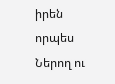իրեն որպես Ներող ու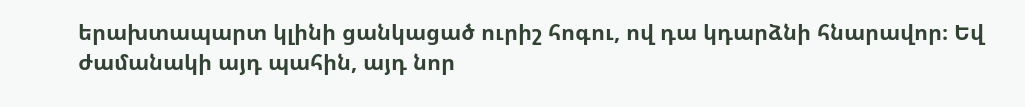երախտապարտ կլինի ցանկացած ուրիշ հոգու, ով դա կդարձնի հնարավոր։ Եվ ժամանակի այդ պահին, այդ նոր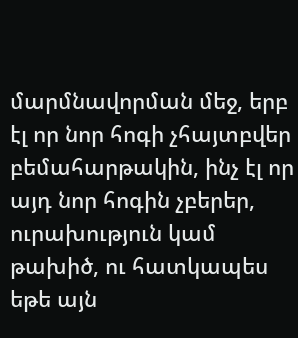մարմնավորման մեջ, երբ էլ որ նոր հոգի չհայտբվեր բեմահարթակին, ինչ էլ որ այդ նոր հոգին չբերեր, ուրախություն կամ թախիծ, ու հատկապես եթե այն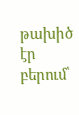թախիծ էր բերում՝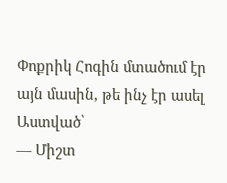Փոքրիկ Հոգին մտածում էր այն մասին, թե ինչ էր ասել Աստված՝
— Միշտ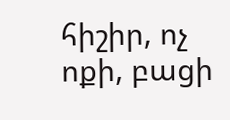հիշիր, ոչ ոքի, բացի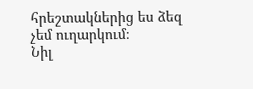հրեշտակներից ես ձեզ չեմ ուղարկում։
Նիլ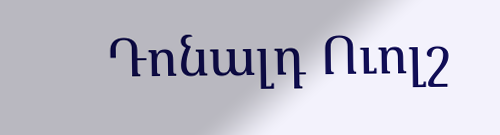Դոնալդ Ուոլշ